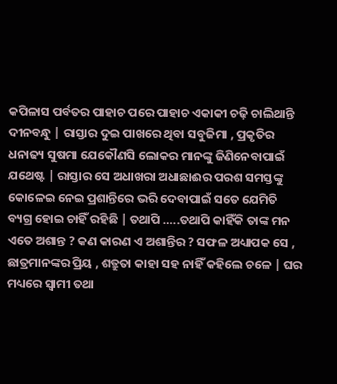କପିଳାସ ପର୍ବତର ପାହାଚ ପରେ ପାହାଚ ଏକାକୀ ଚଢ଼ି ଚାଲିଥାନ୍ତି ଦୀନବନ୍ଧୁ | ରାସ୍ତାର ଦୁଇ ପାଖରେ ଥିବା ସବୁଜିମା , ପ୍ରକୃତିର ଧନାଢ୍ୟ ସୁଷମା ଯେକୌଣସି ଲୋକର ମାନଙ୍କୁ ଜିଣିନେବାପାଇଁ ଯଥେଷ୍ଟ | ରାସ୍ତାର ସେ ଅଧାଖରା ଅଧାଛାଈର ପରଶ ସମସ୍ତଙ୍କୁ କୋଳେଇ ନେଇ ପ୍ରଶାନ୍ତିରେ ଭରି ଦେବାପାଇଁ ସତେ ଯେମିତି ବ୍ୟଗ୍ର ହୋଇ ଚାହିଁ ରହିଛି | ତଥାପି …..ତଥାପି କାହିଁକି ତାଙ୍କ ମନ ଏତେ ଅଶାନ୍ତ ? କଣ କାରଣ ଏ ଅଶାନ୍ତିର ? ସଫଳ ଅଧ୍ୟାପକ ସେ , ଛାତ୍ରମାନଙ୍କର ପ୍ରିୟ , ଶତ୍ରୁତା କାହା ସହ ନାହିଁ କହିଲେ ଚଳେ | ଘର ମଧ୍ୟରେ ସ୍ୱାମୀ ତଥା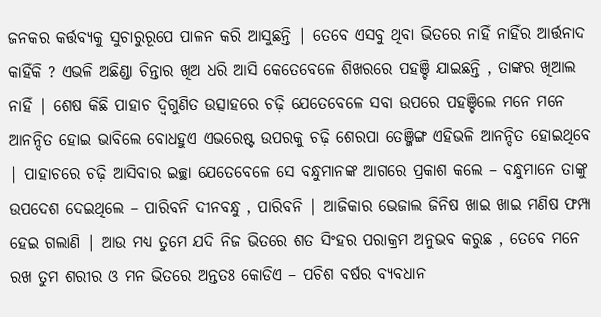ଜନକର କର୍ତ୍ତବ୍ୟକୁ ସୁଚାରୁରୂପେ ପାଳନ କରି ଆସୁଛନ୍ତି | ତେବେ ଏସବୁ ଥିବା ଭିତରେ ନାହିଁ ନାହିଁର ଆର୍ତ୍ତନାଦ କାହିଁକି ? ଏଭଳି ଅଛିଣ୍ଡା ଚିନ୍ତାର ଖିଅ ଧରି ଆସି କେତେବେଳେ ଶିଖରରେ ପହଞ୍ଚି ଯାଇଛନ୍ତି , ତାଙ୍କର ଖିଆଲ ନାହିଁ | ଶେଷ କିଛି ପାହାଚ ଦ୍ବିଗୁଣିତ ଉତ୍ସାହରେ ଚଢ଼ି ଯେତେବେଳେ ସବା ଉପରେ ପହଞ୍ଚିଲେ ମନେ ମନେ ଆନନ୍ଦିତ ହୋଇ ଭାବିଲେ ବୋଧହୁଏ ଏଭରେଷ୍ଟ ଉପରକୁ ଚଢ଼ି ଶେରପା ତେଞ୍ଜିଙ୍ଗ ଏହିଭଳି ଆନନ୍ଦିତ ହୋଇଥିବେ | ପାହାଚରେ ଚଢ଼ି ଆସିବାର ଇଚ୍ଛା ଯେତେବେଳେ ସେ ବନ୍ଧୁମାନଙ୍କ ଆଗରେ ପ୍ରକାଶ କଲେ – ବନ୍ଧୁମାନେ ତାଙ୍କୁ ଉପଦେଶ ଦେଇଥିଲେ – ପାରିବନି ଦୀନବନ୍ଧୁ , ପାରିବନି | ଆଜିକାର ଭେଜାଲ ଜିନିଷ ଖାଇ ଖାଇ ମଣିଷ ଫମ୍ପା ହେଇ ଗଲାଣି | ଆଉ ମଧ୍ୟ ତୁମେ ଯଦି ନିଜ ଭିତରେ ଶତ ସିଂହର ପରାକ୍ରମ ଅନୁଭବ କରୁଛ , ତେବେ ମନେ ରଖ ତୁମ ଶରୀର ଓ ମନ ଭିତରେ ଅନ୍ତତଃ କୋଡିଏ – ପଚିଶ ବର୍ଷର ବ୍ୟବଧାନ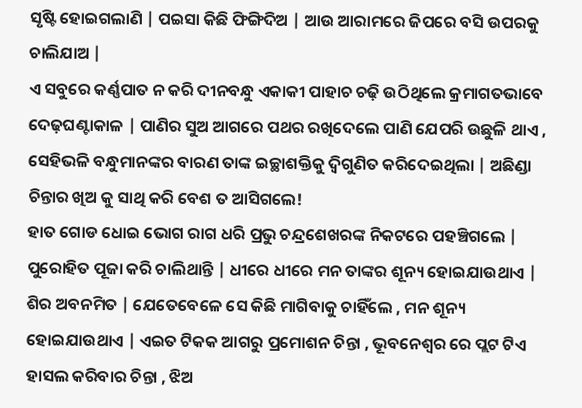ସୃଷ୍ଟି ହୋଇଗଲାଣି | ପଇସା କିଛି ଫିଙ୍ଗିଦିଅ | ଆଉ ଆରାମରେ ଜିପରେ ବସି ଉପରକୁ ଚାଲିଯାଅ |
ଏ ସବୁରେ କର୍ଣ୍ଣପାତ ନ କରି ଦୀନବନ୍ଧୁ ଏକାକୀ ପାହାଚ ଚଢ଼ି ଉଠିଥିଲେ କ୍ରମାଗତଭାବେ ଦେଢ଼ଘଣ୍ଟାକାଳ | ପାଣିର ସୁଅ ଆଗରେ ପଥର ରଖିଦେଲେ ପାଣି ଯେପରି ଉଛୁଳି ଥାଏ , ସେହିଭଳି ବନ୍ଧୁମାନଙ୍କର ବାରଣ ତାଙ୍କ ଇଚ୍ଛାଶକ୍ତିକୁ ଦ୍ଵିଗୁଣିତ କରିଦେଇଥିଲା | ଅଛିଣ୍ଡା ଚିନ୍ତାର ଖିଅ କୁ ସାଥି କରି ବେଶ ତ ଆସିଗଲେ!
ହାତ ଗୋଡ ଧୋଇ ଭୋଗ ରାଗ ଧରି ପ୍ରଭୁ ଚନ୍ଦ୍ରଶେଖରଙ୍କ ନିକଟରେ ପହଞ୍ଚିଗଲେ | ପୁରୋହିତ ପୂଜା କରି ଚାଲିଥାନ୍ତି | ଧୀରେ ଧୀରେ ମନ ତାଙ୍କର ଶୂନ୍ୟ ହୋଇଯାଉଥାଏ | ଶିର ଅବନମିତ | ଯେତେବେଳେ ସେ କିଛି ମାଗିବାକୁ ଚାହିଁଲେ , ମନ ଶୂନ୍ୟ ହୋଇଯାଉଥାଏ | ଏଇତ ଟିକକ ଆଗରୁ ପ୍ରମୋଶନ ଚିନ୍ତା , ଭୂବନେଶ୍ୱର ରେ ପ୍ଲଟ ଟିଏ ହାସଲ କରିବାର ଚିନ୍ତା , ଝିଅ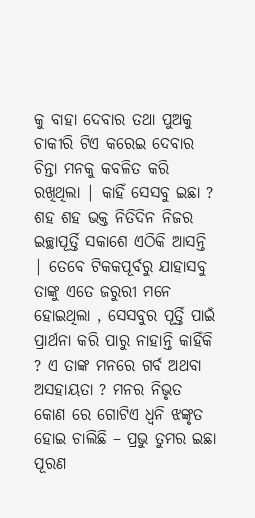କୁ ବାହା ଦେବାର ତଥା ପୁଅକୁ ଚାକୀରି ଟିଏ କରେଇ ଦେବାର ଚିନ୍ତା ମନକୁ କବଳିତ କରି ରଖିଥିଲା | କାହିଁ ସେସବୁ ଇଛା ? ଶହ ଶହ ଭକ୍ତ ନିତିଦିନ ନିଜର ଇଚ୍ଛାପୂର୍ତ୍ତି ସକାଶେ ଏଠିକି ଆସନ୍ତି | ତେବେ ଟିକକପୂର୍ବରୁ ଯାହାସବୁ ତାଙ୍କୁ ଏତେ ଜରୁରୀ ମନେ ହୋଇଥିଲା , ସେସବୁର ପୂର୍ତ୍ତି ପାଇଁ ପ୍ରାର୍ଥନା କରି ପାରୁ ନାହାନ୍ତି କାହିଁକି ? ଏ ତାଙ୍କ ମନରେ ଗର୍ବ ଅଥବା ଅସହାୟତା ? ମନର ନିଭୃତ କୋଣ ରେ ଗୋଟିଏ ଧ୍ୱନି ଝଙ୍କୃତ ହୋଇ ଚାଲିଛି – ପ୍ରଭୁ ତୁମର ଇଛା ପୂରଣ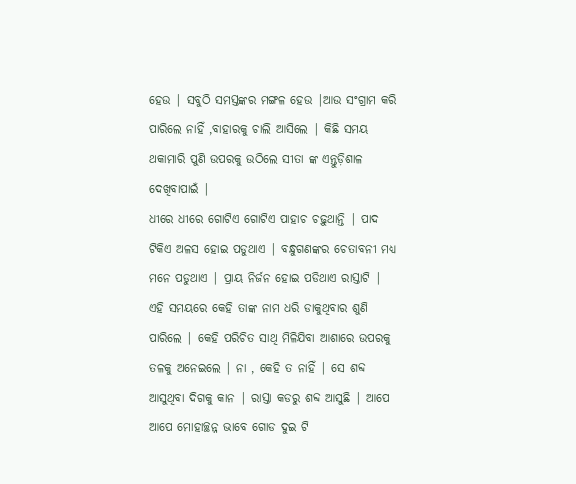ହେଉ | ସବୁଠି ସମସ୍ତଙ୍କର ମଙ୍ଗଳ ହେଉ |ଆଉ ସଂଗ୍ରାମ କରି ପାରିଲେ ନାହିଁ ,ବାହାରକୁ ଚାଲି ଆସିଲେ | କିଛି ସମୟ ଥକାମାରି ପୁଣି ଉପରକୁ ଉଠିଲେ ସୀତା ଙ୍କ ଏନ୍ତୁଡ଼ିଶାଳ ଦେଖିବାପାଇଁ |
ଧୀରେ ଧୀରେ ଗୋଟିଏ ଗୋଟିଏ ପାହାଚ ଚଢ଼ୁଥାନ୍ତି | ପାଦ ଟିକିଏ ଅଳସ ହୋଇ ପଡୁଥାଏ | ବନ୍ଧୁଗଣଙ୍କର ଚେତାବନୀ ମଧ୍ୟ ମନେ ପଡୁଥାଏ | ପ୍ରାୟ ନିର୍ଜନ ହୋଇ ପଡିଥାଏ ରାସ୍ତାଟି | ଏହି ସମୟରେ କେହି ତାଙ୍କ ନାମ ଧରି ଡାକୁଥିବାର ଶୁଣି ପାରିଲେ | କେହି ପରିଚିତ ସାଥି ମିଳିଯିବା ଆଶାରେ ଉପରକୁ ତଳକୁ ଅନେଇଲେ | ନା , କେହି ତ ନାହିଁ | ସେ ଶବ୍ଦ ଆସୁଥିବା ଦିଗକୁ କାନ | ରାସ୍ତା କଡରୁ ଶବ୍ଦ ଆସୁଛି | ଆପେ ଆପେ ମୋହାଚ୍ଛନ୍ନ ଭାବେ ଗୋଡ ଦୁଇ ଟି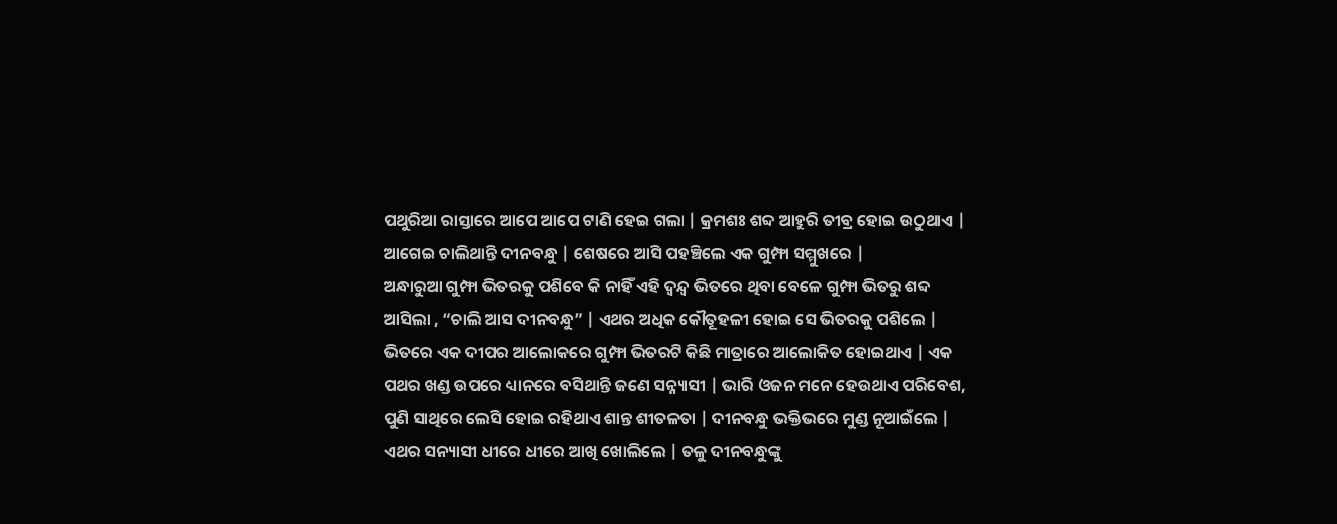ପଥୁରିଆ ରାସ୍ତାରେ ଆପେ ଆପେ ଟାଣି ହେଇ ଗଲା | କ୍ରମଶଃ ଶବ୍ଦ ଆହୁରି ତୀବ୍ର ହୋଇ ଉଠୁଥାଏ | ଆଗେଇ ଚାଲିଥାନ୍ତି ଦୀନବନ୍ଧୁ | ଶେଷରେ ଆସି ପହଞ୍ଚିଲେ ଏକ ଗୁମ୍ଫା ସମ୍ମୁଖରେ |
ଅନ୍ଧାରୁଆ ଗୁମ୍ଫା ଭିତରକୁ ପଶିବେ କି ନାହିଁ ଏହି ଦ୍ଵନ୍ଦ୍ଵ ଭିତରେ ଥିବା ବେଳେ ଗୁମ୍ଫା ଭିତରୁ ଶବ୍ଦ ଆସିଲା , “ଚାଲି ଆସ ଦୀନବନ୍ଧୁ” | ଏଥର ଅଧିକ କୌତୂହଳୀ ହୋଇ ସେ ଭିତରକୁ ପଶିଲେ | ଭିତରେ ଏକ ଦୀପର ଆଲୋକରେ ଗୁମ୍ଫା ଭିତରଟି କିଛି ମାତ୍ରାରେ ଆଲୋକିତ ହୋଇଥାଏ | ଏକ ପଥର ଖଣ୍ଡ ଉପରେ ଧ୍ୟାନରେ ବସିଥାନ୍ତି ଜଣେ ସନ୍ନ୍ୟାସୀ | ଭାରି ଓଜନ ମନେ ହେଉଥାଏ ପରିବେଶ, ପୁଣି ସାଥିରେ ଲେସି ହୋଇ ରହିଥାଏ ଶାନ୍ତ ଶୀତଳତା | ଦୀନବନ୍ଧୁ ଭକ୍ତିଭରେ ମୁଣ୍ଡ ନୂଆଇଁଲେ | ଏଥର ସନ୍ୟାସୀ ଧୀରେ ଧୀରେ ଆଖି ଖୋଲିଲେ | ତଳୁ ଦୀନବନ୍ଧୁଙ୍କୁ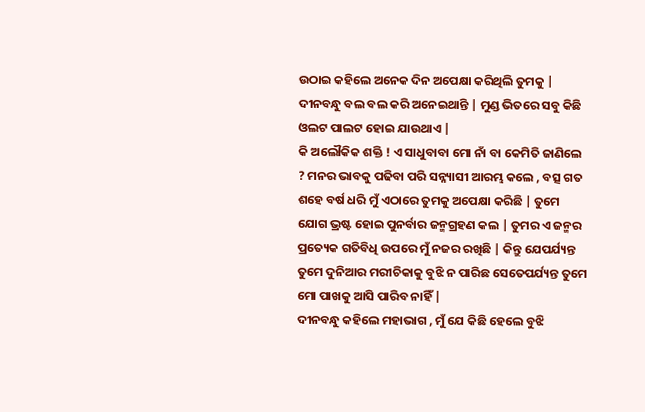ଉଠାଇ କହିଲେ ଅନେକ ଦିନ ଅପେକ୍ଷା କରିଥିଲି ତୁମକୁ | ଦୀନବନ୍ଧୁ ବଲ ବଲ କରି ଅନେଇଥାନ୍ତି | ମୁଣ୍ଡ ଭିତରେ ସବୁ କିଛି ଓଲଟ ପାଲଟ ହୋଇ ଯାଉଥାଏ |
କି ଅଲୌକିକ ଶକ୍ତି ! ଏ ସାଧୁବାବା ମୋ ନାଁ ବା କେମିତି ଜାଣିଲେ ? ମନର ଭାବକୁ ପଢିବା ପରି ସନ୍ନ୍ୟାସୀ ଆରମ୍ଭ କଲେ , ବତ୍ସ ଗତ ଶହେ ବର୍ଷ ଧରି ମୁଁ ଏଠାରେ ତୁମକୁ ଅପେକ୍ଷା କରିଛି | ତୁମେ ଯୋଗ ଭ୍ରଷ୍ଟ ହୋଇ ପୁନର୍ବାର ଜନ୍ମଗ୍ରହଣ କଲ | ତୁମର ଏ ଜନ୍ମର ପ୍ରତ୍ୟେକ ଗତିବିଧି ଉପରେ ମୁଁ ନଜର ରଖିଛି | କିନ୍ତୁ ଯେପର୍ଯ୍ୟନ୍ତ ତୁମେ ଦୁନିଆର ମରୀଚିକାକୁ ବୁଝି ନ ପାରିଛ ସେତେପର୍ଯ୍ୟନ୍ତ ତୁମେ ମୋ ପାଖକୁ ଆସି ପାରିବ ନାହିଁ |
ଦୀନବନ୍ଧୁ କହିଲେ ମହାଭାଗ , ମୁଁ ଯେ କିଛି ହେଲେ ବୁଝି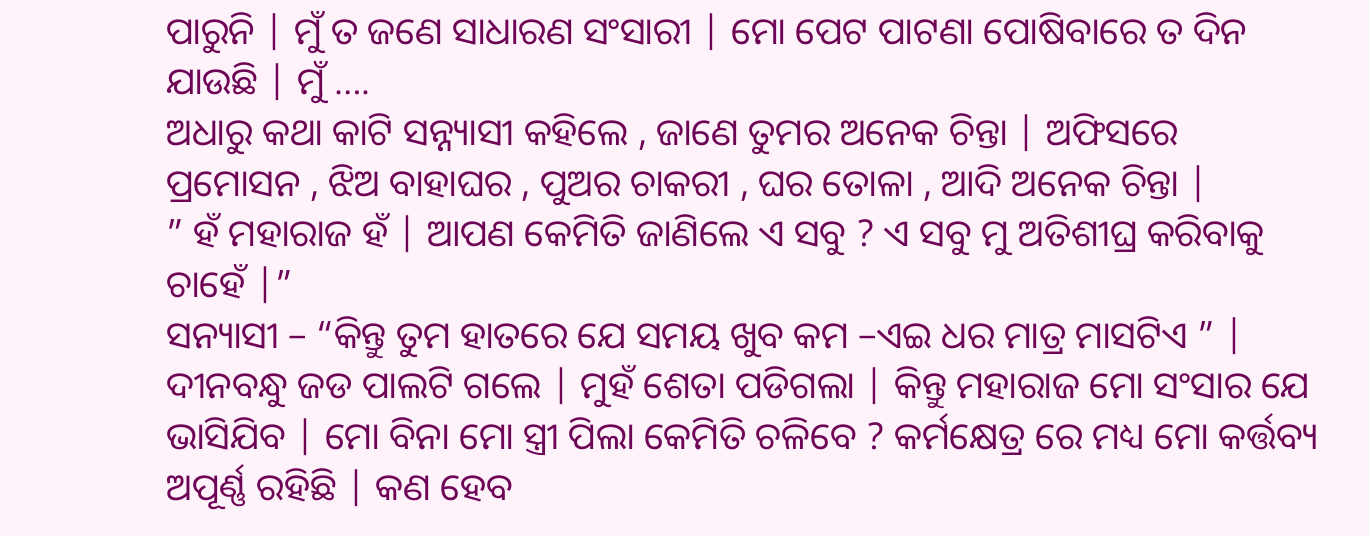ପାରୁନି | ମୁଁ ତ ଜଣେ ସାଧାରଣ ସଂସାରୀ | ମୋ ପେଟ ପାଟଣା ପୋଷିବାରେ ତ ଦିନ ଯାଉଛି | ମୁଁ ….
ଅଧାରୁ କଥା କାଟି ସନ୍ନ୍ୟାସୀ କହିଲେ , ଜାଣେ ତୁମର ଅନେକ ଚିନ୍ତା | ଅଫିସରେ ପ୍ରମୋସନ , ଝିଅ ବାହାଘର , ପୁଅର ଚାକରୀ , ଘର ତୋଳା , ଆଦି ଅନେକ ଚିନ୍ତା |
” ହଁ ମହାରାଜ ହଁ | ଆପଣ କେମିତି ଜାଣିଲେ ଏ ସବୁ ? ଏ ସବୁ ମୁ ଅତିଶୀଘ୍ର କରିବାକୁ ଚାହେଁ |”
ସନ୍ୟାସୀ – “କିନ୍ତୁ ତୁମ ହାତରେ ଯେ ସମୟ ଖୁବ କମ –ଏଇ ଧର ମାତ୍ର ମାସଟିଏ ” |
ଦୀନବନ୍ଧୁ ଜଡ ପାଲଟି ଗଲେ | ମୁହଁ ଶେତା ପଡିଗଲା | କିନ୍ତୁ ମହାରାଜ ମୋ ସଂସାର ଯେ ଭାସିଯିବ | ମୋ ବିନା ମୋ ସ୍ତ୍ରୀ ପିଲା କେମିତି ଚଳିବେ ? କର୍ମକ୍ଷେତ୍ର ରେ ମଧ୍ୟ ମୋ କର୍ତ୍ତବ୍ୟ ଅପୂର୍ଣ୍ଣ ରହିଛି | କଣ ହେବ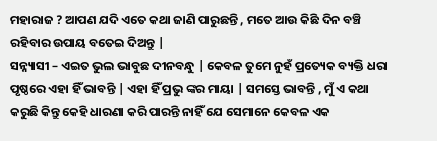ମହାରାଜ ? ଆପଣ ଯଦି ଏତେ କଥା ଜାଣି ପାରୁଛନ୍ତି , ମତେ ଆଉ କିଛି ଦିନ ବଞ୍ଚି ରହିବାର ଉପାୟ ବତେଇ ଦିଅନ୍ତୁ |
ସନ୍ନ୍ୟାସୀ – ଏଇତ ଭୁଲ ଭାବୁଛ ଦୀନବନ୍ଧୁ | କେବଳ ତୁମେ ନୁହଁ ପ୍ରତ୍ୟେକ ବ୍ୟକ୍ତି ଧରା ପୃଷ୍ଠରେ ଏହା ହିଁ ଭାବନ୍ତି | ଏହା ହିଁ ପ୍ରଭୁ ଙ୍କର ମାୟା | ସମସ୍ତେ ଭାବନ୍ତି , ମୁଁ ଏ କଥା କରୁଛି କିନ୍ତୁ କେହି ଧାରଣା କରି ପାରନ୍ତି ନାହିଁ ଯେ ସେମାନେ କେବଳ ଏକ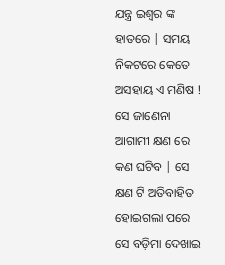ଯନ୍ତ୍ର ଇଶ୍ୱର ଙ୍କ ହାତରେ | ସମୟ ନିକଟରେ କେତେ ଅସହାୟ ଏ ମଣିଷ ! ସେ ଜାଣେନା ଆଗାମୀ କ୍ଷଣ ରେ କଣ ଘଟିବ | ସେ କ୍ଷଣ ଟି ଅତିବାହିତ ହୋଇଗଲା ପରେ ସେ ବଡ଼ିମା ଦେଖାଇ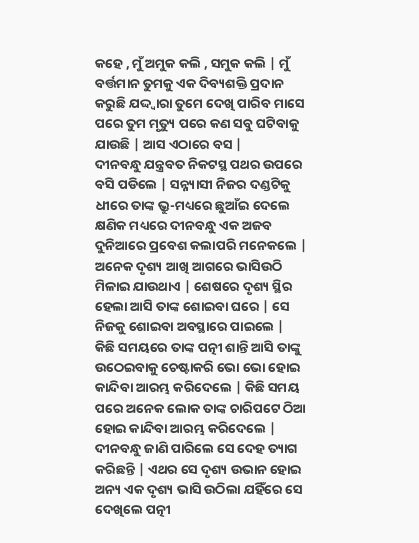କହେ , ମୁଁ ଅମୁକ କଲି , ସମୁକ କଲି | ମୁଁ ବର୍ତ୍ତମାନ ତୁମକୁ ଏକ ଦିବ୍ୟଶକ୍ତି ପ୍ରଦାନ କରୁଛି ଯଦ୍ଦ୍ଵାରା ତୁମେ ଦେଖି ପାରିବ ମାସେ ପରେ ତୁମ ମୃତ୍ୟୁ ପରେ କଣ ସବୁ ଘଟିବାକୁ ଯାଉଛି | ଆସ ଏଠାରେ ବସ |
ଦୀନବନ୍ଧୁ ଯନ୍ତ୍ରବତ ନିକଟସ୍ଥ ପଥର ଉପରେ ବସି ପଡିଲେ | ସନ୍ନ୍ୟାସୀ ନିଜର ଦଣ୍ଡଟିକୁ ଧୀରେ ତାଙ୍କ ଭ୍ରୁ-ମଧ୍ୟରେ ଛୁଆଁଇ ଦେଲେ କ୍ଷଣିକ ମଧ୍ୟରେ ଦୀନବନ୍ଧୁ ଏକ ଅଜବ ଦୁନିଆରେ ପ୍ରବେଶ କଲାପରି ମନେକଲେ | ଅନେକ ଦୃଶ୍ୟ ଆଖି ଆଗରେ ଭାସିଉଠି ମିଳାଇ ଯାଉଥାଏ | ଶେଷରେ ଦୃଶ୍ୟ ସ୍ଥିର ହେଲା ଆସି ତାଙ୍କ ଶୋଇବା ଘରେ | ସେ ନିଜକୁ ଶୋଇବା ଅବସ୍ଥାରେ ପାଇଲେ |
କିଛି ସମୟରେ ତାଙ୍କ ପତ୍ନୀ ଶାନ୍ତି ଆସି ତାଙ୍କୁ ଉଠେଇବାକୁ ଚେଷ୍ଟାକରି ଭୋ ଭୋ ହୋଇ କାନ୍ଦିବା ଆରମ୍ଭ କରିଦେଲେ | କିଛି ସମୟ ପରେ ଅନେକ ଲୋକ ତାଙ୍କ ଚାରିପଟେ ଠିଆ ହୋଇ କାନ୍ଦିବା ଆରମ୍ଭ କରିଦେଲେ | ଦୀନବନ୍ଧୁ ଜାଣି ପାରିଲେ ସେ ଦେହ ତ୍ୟାଗ କରିଛନ୍ତି | ଏଥର ସେ ଦୃଶ୍ୟ ଉଭାନ ହୋଇ ଅନ୍ୟ ଏକ ଦୃଶ୍ୟ ଭାସି ଉଠିଲା ଯହିଁରେ ସେ ଦେଖିଲେ ପତ୍ନୀ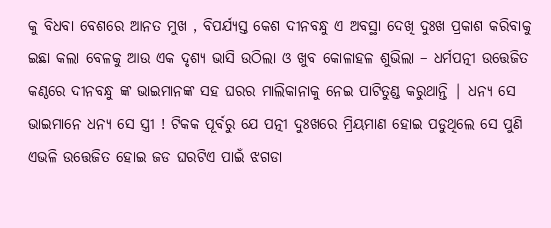କୁ ବିଧବା ବେଶରେ ଆନତ ମୁଖ , ବିପର୍ଯ୍ୟସ୍ତ କେଶ ଦୀନବନ୍ଧୁ ଏ ଅବସ୍ଥା ଦେଖି ଦୁଃଖ ପ୍ରକାଶ କରିବାକୁ ଇଛା କଲା ବେଳକୁ ଆଉ ଏକ ଦୃଶ୍ୟ ଭାସି ଉଠିଲା ଓ ଖୁବ କୋଳାହଳ ଶୁଭିଲା – ଧର୍ମପତ୍ନୀ ଉତ୍ତେଜିତ କଣ୍ଠରେ ଦୀନବନ୍ଧୁ ଙ୍କ ଭାଇମାନଙ୍କ ସହ ଘରର ମାଲିକାନାକୁ ନେଇ ପାଟିତୁଣ୍ଡ କରୁଥାନ୍ତି | ଧନ୍ୟ ସେ ଭାଇମାନେ ଧନ୍ୟ ସେ ସ୍ତ୍ରୀ ! ଟିକକ ପୂର୍ବରୁ ଯେ ପତ୍ନୀ ଦୁଃଖରେ ମ୍ରିୟମାଣ ହୋଇ ପଡୁଥିଲେ ସେ ପୁଣି ଏଭଳି ଉତ୍ତେଜିତ ହୋଇ ଜଡ ଘରଟିଏ ପାଇଁ ଝଗଡା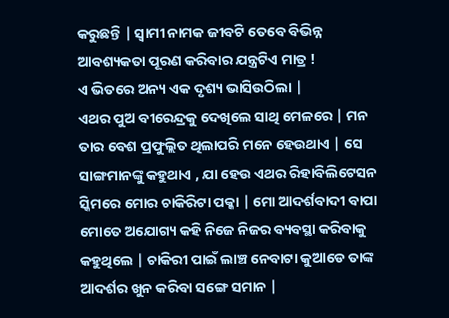କରୁଛନ୍ତି | ସ୍ୱାମୀ ନାମକ ଜୀବଟି ତେବେ ବିଭିନ୍ନ ଆବଶ୍ୟକତା ପୂରଣ କରିବାର ଯନ୍ତ୍ରଟିଏ ମାତ୍ର !
ଏ ଭିତରେ ଅନ୍ୟ ଏକ ଦୃଶ୍ୟ ଭାସିଉଠିଲା |
ଏଥର ପୁଅ ବୀରେନ୍ଦ୍ରକୁ ଦେଖିଲେ ସାଥି ମେଳରେ | ମନ ତାର ବେଶ ପ୍ରଫୁଲ୍ଲିତ ଥିଲାପରି ମନେ ହେଉଥାଏ | ସେ ସାଙ୍ଗମାନଙ୍କୁ କହୁଥାଏ , ଯା ହେଉ ଏଥର ରିହାବିଲିଟେସନ ସ୍କିମରେ ମୋର ଚାକିରିଟା ପକ୍କା | ମୋ ଆଦର୍ଶବାଦୀ ବାପା ମୋତେ ଅଯୋଗ୍ୟ କହି ନିଜେ ନିଜର ବ୍ୟବସ୍ଥା କରିବାକୁ କହୁଥିଲେ | ଚାକିରୀ ପାଇଁ ଲାଞ୍ଚ ନେବାଟା କୁଆଡେ ତାଙ୍କ ଆଦର୍ଶର ଖୁନ କରିବା ସଙ୍ଗେ ସମାନ |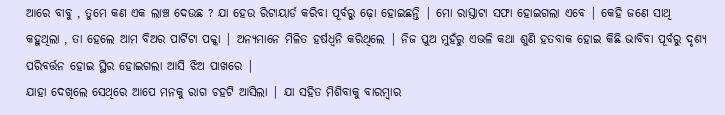ଆରେ ବାବୁ , ତୁମେ କଣ ଏକ ଲାଞ୍ଚ ଦେଉଛ ? ଯା ହେଉ ରିଟାୟାର୍ଡ କରିବା ପୂର୍ବରୁ ଢ଼ୋ ହୋଇଛନ୍ତି | ମୋ ରାସ୍ତାଟା ସଫା ହୋଇଗଲା ଏବେ | କେହି ଜଣେ ସାଥି କହୁଥିଲା , ତା ହେଲେ ଆମ ବିଅର ପାର୍ଟିଟା ପକ୍କା | ଅନ୍ୟମାନେ ମିଳିତ ହର୍ଷଧ୍ୱନି କରିଥିଲେ | ନିଜ ପୁଅ ମୁହଁରୁ ଏଭଳି କଥା ଶୁଣି ହତବାକ ହୋଇ କିଛି ଭାବିବା ପୂର୍ବରୁ ଦୃଶ୍ୟ ପରିବର୍ତ୍ତନ ହୋଇ ସ୍ଥିର ହୋଇଗଲା ଆସି ଝିଅ ପାଖରେ |
ଯାହା ଦେଖିଲେ ସେଥିରେ ଆପେ ମନକୁ ରାଗ ଚହଟି ଆସିଲା | ଯା ସହିତ ମିଶିବାକୁ ବାରମ୍ବାର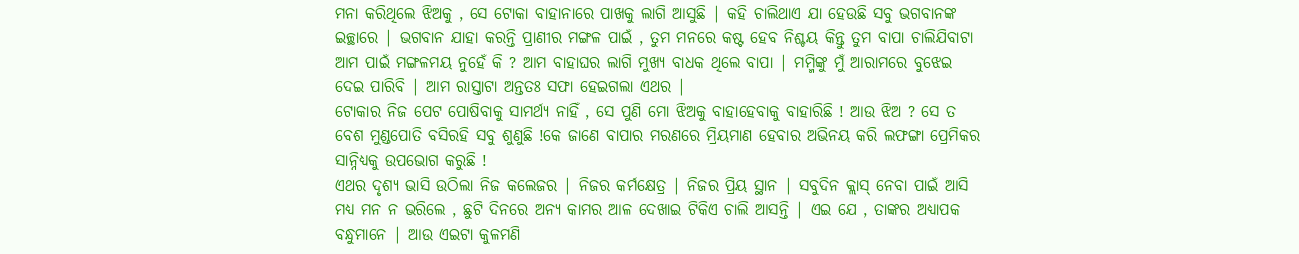ମନା କରିଥିଲେ ଝିଅକୁ , ସେ ଟୋକା ବାହାନାରେ ପାଖକୁ ଲାଗି ଆସୁଛି | କହି ଚାଲିଥାଏ ଯା ହେଉଛି ସବୁ ଭଗବାନଙ୍କ ଇଚ୍ଛାରେ | ଭଗବାନ ଯାହା କରନ୍ତି ପ୍ରାଣୀର ମଙ୍ଗଳ ପାଇଁ , ତୁମ ମନରେ କଷ୍ଟ ହେବ ନିଶ୍ଚୟ କିନ୍ତୁ ତୁମ ବାପା ଚାଲିଯିବାଟା ଆମ ପାଇଁ ମଙ୍ଗଳମୟ ନୁହେଁ କି ? ଆମ ବାହାଘର ଲାଗି ମୁଖ୍ୟ ବାଧକ ଥିଲେ ବାପା | ମମ୍ମିଙ୍କୁ ମୁଁ ଆରାମରେ ବୁଝେଇ ଦେଇ ପାରିବି | ଆମ ରାସ୍ତାଟା ଅନ୍ତତଃ ସଫା ହେଇଗଲା ଏଥର |
ଟୋକାର ନିଜ ପେଟ ପୋଷିବାକୁ ସାମର୍ଥ୍ୟ ନାହିଁ , ସେ ପୁଣି ମୋ ଝିଅକୁ ବାହାହେବାକୁ ବାହାରିଛି ! ଆଉ ଝିଅ ? ସେ ତ ବେଶ ମୁଣ୍ଡପୋତି ବସିରହି ସବୁ ଶୁଣୁଛି !କେ ଜାଣେ ବାପାର ମରଣରେ ମ୍ରିୟମାଣ ହେବାର ଅଭିନୟ କରି ଲଫଙ୍ଗା ପ୍ରେମିକର ସାନ୍ନିଧ୍ୟକୁ ଉପଭୋଗ କରୁଛି !
ଏଥର ଦୃଶ୍ୟ ଭାସି ଉଠିଲା ନିଜ କଲେଜର | ନିଜର କର୍ମକ୍ଷେତ୍ର | ନିଜର ପ୍ରିୟ ସ୍ଥାନ | ସବୁଦିନ କ୍ଲାସ୍ ନେବା ପାଇଁ ଆସି ମଧ୍ୟ ମନ ନ ଭରିଲେ , ଛୁଟି ଦିନରେ ଅନ୍ୟ କାମର ଆଳ ଦେଖାଇ ଟିକିଏ ଚାଲି ଆସନ୍ତି | ଏଇ ଯେ , ତାଙ୍କର ଅଧ୍ୟାପକ ବନ୍ଧୁମାନେ | ଆଉ ଏଇଟା କୁଳମଣି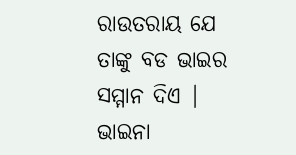ରାଉତରାୟ ଯେ ତାଙ୍କୁ ବଡ ଭାଇର ସମ୍ମାନ ଦିଏ | ଭାଇନା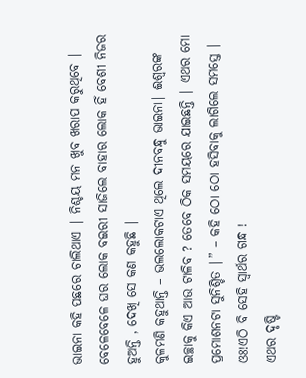ଭାଇନା କହି ପଛରେ ଚାଲିଥାଏ | ନିଶ୍ଚୟ ମନ ଖୁବ ଖରାପ କରୁଥିବେ | ବେଳେବେଳେ ଘର ଲୋକ ବଇରୀ ସାଜିଲେ ବାହାର ଲୋକ ହିଁ ବେଶୀ ନିଜର ହୁଅନ୍ତି , ଦେଖି ସେ କଣ କହୁଛି |
କୁଳମଣି କହୁଥାନ୍ତି – ଭଲଲୋକଟାଏ ଥିଲେ ଦୀନବନ୍ଧୁ ଭାଇନା| ଈଶ୍ୱରଙ୍କ ଇଚ୍ଛାକୁ କିଏ ଆଉ ଟାଳିବ ? ତେବେ ଠିକ ସମୟରେ ଯାଇଛନ୍ତି | ଏଥର ମୋ ପ୍ରମୋଶନଟା ସୁନିଶ୍ଚିତ |” – କହି ଠୋ ଠୋ ହସିବାକୁ ଲାଗିଲେ ସମସ୍ତେ | ଓଃ!ଏଠି ବି ସେହି ସ୍ୱାର୍ଥର ଗନ୍ଧ !
ଏଥର ଦୃଷ୍ଟି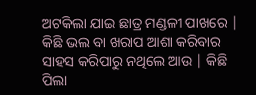ଅଟକିଲା ଯାଇ ଛାତ୍ର ମଣ୍ଡଳୀ ପାଖରେ | କିଛି ଭଲ ବା ଖରାପ ଆଶା କରିବାର ସାହସ କରିପାରୁ ନଥିଲେ ଆଉ | କିଛି ପିଲା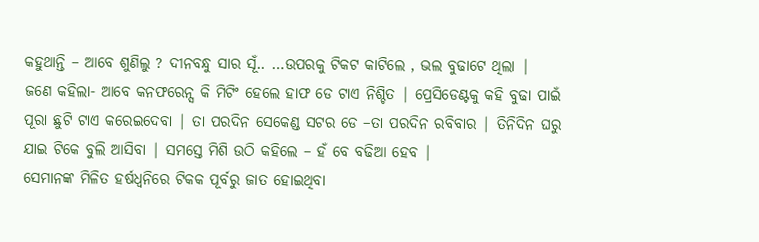କହୁଥାନ୍ତି – ଆବେ ଶୁଣିଲୁ ? ଦୀନବନ୍ଧୁ ସାର ସୂଁ.. …ଉପରକୁ ଟିକଟ କାଟିଲେ , ଭଲ ବୁଢାଟେ ଥିଲା |
ଜଣେ କହିଲା- ଆବେ କନଫରେନ୍ସ କି ମିଟିଂ ହେଲେ ହାଫ ଡେ ଟାଏ ନିଶ୍ଚିତ | ପ୍ରେସିଡେଣ୍ଟକୁ କହି ବୁଢା ପାଇଁ ପୂରା ଛୁଟି ଟାଏ କରେଇଦେବା | ତା ପରଦିନ ସେକେଣ୍ଡ ସଟର ଡେ –ତା ପରଦିନ ରବିବାର | ତିନିଦିନ ଘରୁ ଯାଇ ଟିକେ ବୁଲି ଆସିବା | ସମସ୍ତେ ମିଶି ଉଠି କହିଲେ – ହଁ ବେ ବଢିଆ ହେବ |
ସେମାନଙ୍କ ମିଳିତ ହର୍ଷଧ୍ୱନିରେ ଟିକକ ପୂର୍ବରୁ ଜାତ ହୋଇଥିବା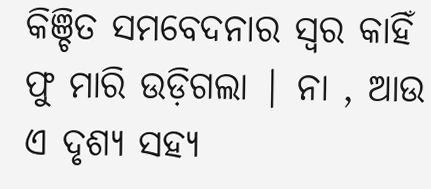କିଞ୍ଚିତ ସମବେଦନାର ସ୍ୱର କାହିଁ ଫୁ ମାରି ଉଡ଼ିଗଲା | ନା , ଆଉ ଏ ଦୃଶ୍ୟ ସହ୍ୟ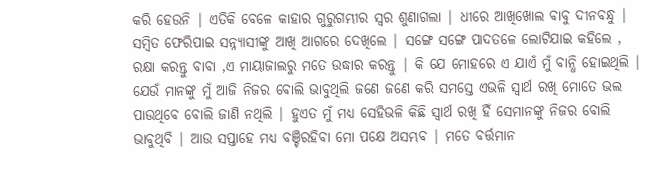କରି ହେଉନି | ଏତିକି ବେଳେ କାହାର ଗୁରୁଗମ୍ଭୀର ସ୍ୱର ଶୁଣାଗଲା | ଧୀରେ ଆଖିଖୋଲ ବାବୁ ଦୀନବନ୍ଧୁ |
ସମ୍ବିତ ଫେରିପାଇ ସନ୍ନ୍ୟାସୀଙ୍କୁ ଆଖି ଆଗରେ ଦେଖିଲେ | ସଙ୍ଗେ ସଙ୍ଗେ ପାଦତଳେ ଲୋଟିଯାଇ କହିଲେ , ରକ୍ଷା କରନ୍ତୁ ବାବା ,ଏ ମାୟାଜାଲରୁ ମତେ ଉଦ୍ଧାର କରନ୍ତୁ | କି ଯେ ମୋହରେ ଏ ଯାଏଁ ମୁଁ ବାନ୍ଧି ହୋଇଥିଲି | ଯେଉଁ ମାନଙ୍କୁ ମୁଁ ଆଜି ନିଜର ବୋଲି ଭାବୁଥିଲି ଜଣେ ଜଣେ କରି ସମସ୍ତେ ଏଭଳି ସ୍ୱାର୍ଥ ରଖି ମୋତେ ଭଲ ପାଉଥିବେ ବୋଲି ଜାଣି ନଥିଲି | ହୁଏତ ମୁଁ ମଧ୍ୟ ସେହିଭଳି କିଛି ସ୍ୱାର୍ଥ ରଖି ହିଁ ସେମାନଙ୍କୁ ନିଜର ବୋଲି ଭାବୁଥିବି | ଆଉ ସପ୍ତାହେ ମଧ୍ୟ ବଞ୍ଚିରହିବା ମୋ ପକ୍ଷେ ଅସମ୍ଭବ | ମତେ ବର୍ତ୍ତମାନ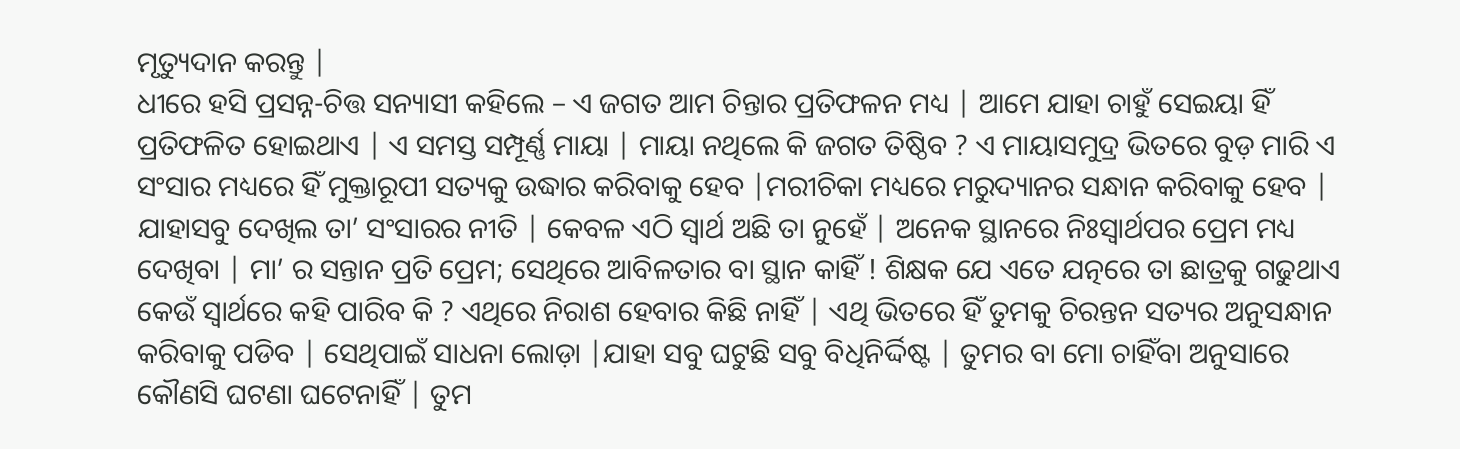ମୃତ୍ୟୁଦାନ କରନ୍ତୁ |
ଧୀରେ ହସି ପ୍ରସନ୍ନ-ଚିତ୍ତ ସନ୍ୟାସୀ କହିଲେ – ଏ ଜଗତ ଆମ ଚିନ୍ତାର ପ୍ରତିଫଳନ ମଧ୍ୟ | ଆମେ ଯାହା ଚାହୁଁ ସେଇୟା ହିଁ ପ୍ରତିଫଳିତ ହୋଇଥାଏ | ଏ ସମସ୍ତ ସମ୍ପୂର୍ଣ୍ଣ ମାୟା | ମାୟା ନଥିଲେ କି ଜଗତ ତିଷ୍ଠିବ ? ଏ ମାୟାସମୁଦ୍ର ଭିତରେ ବୁଡ଼ ମାରି ଏ ସଂସାର ମଧ୍ୟରେ ହିଁ ମୁକ୍ତାରୂପୀ ସତ୍ୟକୁ ଉଦ୍ଧାର କରିବାକୁ ହେବ |ମରୀଚିକା ମଧ୍ୟରେ ମରୁଦ୍ୟାନର ସନ୍ଧାନ କରିବାକୁ ହେବ |
ଯାହାସବୁ ଦେଖିଲ ତା’ ସଂସାରର ନୀତି | କେବଳ ଏଠି ସ୍ୱାର୍ଥ ଅଛି ତା ନୁହେଁ | ଅନେକ ସ୍ଥାନରେ ନିଃସ୍ଵାର୍ଥପର ପ୍ରେମ ମଧ୍ୟ ଦେଖିବା | ମା’ ର ସନ୍ତାନ ପ୍ରତି ପ୍ରେମ; ସେଥିରେ ଆବିଳତାର ବା ସ୍ଥାନ କାହିଁ ! ଶିକ୍ଷକ ଯେ ଏତେ ଯତ୍ନରେ ତା ଛାତ୍ରକୁ ଗଢୁଥାଏ କେଉଁ ସ୍ୱାର୍ଥରେ କହି ପାରିବ କି ? ଏଥିରେ ନିରାଶ ହେବାର କିଛି ନାହିଁ | ଏଥି ଭିତରେ ହିଁ ତୁମକୁ ଚିରନ୍ତନ ସତ୍ୟର ଅନୁସନ୍ଧାନ କରିବାକୁ ପଡିବ | ସେଥିପାଇଁ ସାଧନା ଲୋଡ଼ା |ଯାହା ସବୁ ଘଟୁଛି ସବୁ ବିଧିନିର୍ଦ୍ଦିଷ୍ଟ | ତୁମର ବା ମୋ ଚାହିଁବା ଅନୁସାରେ କୌଣସି ଘଟଣା ଘଟେନାହିଁ | ତୁମ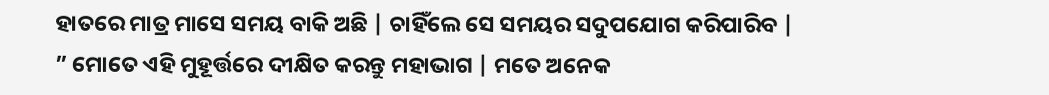ହାତରେ ମାତ୍ର ମାସେ ସମୟ ବାକି ଅଛି | ଚାହିଁଲେ ସେ ସମୟର ସଦୁପଯୋଗ କରିପାରିବ |
” ମୋତେ ଏହି ମୁହୂର୍ତ୍ତରେ ଦୀକ୍ଷିତ କରନ୍ତୁ ମହାଭାଗ | ମତେ ଅନେକ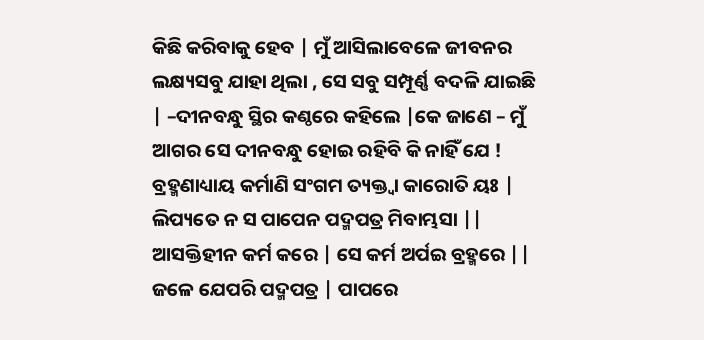କିଛି କରିବାକୁ ହେବ | ମୁଁ ଆସିଲାବେଳେ ଜୀବନର ଲକ୍ଷ୍ୟସବୁ ଯାହା ଥିଲା , ସେ ସବୁ ସମ୍ପୂର୍ଣ୍ଣ ବଦଳି ଯାଇଛି | –ଦୀନବନ୍ଧୁ ସ୍ଥିର କଣ୍ଠରେ କହିଲେ |କେ ଜାଣେ – ମୁଁ ଆଗର ସେ ଦୀନବନ୍ଧୁ ହୋଇ ରହିବି କି ନାହିଁ ଯେ !
ବ୍ରହ୍ମଣାଧ୍ୟାୟ କର୍ମାଣି ସଂଗମ ତ୍ୟକ୍ତ୍ୱା କାରୋତି ୟଃ |
ଲିପ୍ୟତେ ନ ସ ପାପେନ ପଦ୍ମପତ୍ର ମିବାମ୍ଭସା ||
ଆସକ୍ତିହୀନ କର୍ମ କରେ | ସେ କର୍ମ ଅର୍ପଇ ବ୍ରହ୍ମରେ ||
ଜଳେ ଯେପରି ପଦ୍ମପତ୍ର | ପାପରେ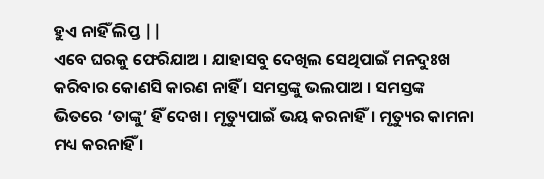ହୁଏ ନାହିଁ ଲିପ୍ତ ||
ଏବେ ଘରକୁ ଫେରିଯାଅ । ଯାହାସବୁ ଦେଖିଲ ସେଥିପାଇଁ ମନଦୁଃଖ କରିବାର କୋଣସି କାରଣ ନାହିଁ । ସମସ୍ତଙ୍କୁ ଭଲପାଅ । ସମସ୍ତଙ୍କ ଭିତରେ ‘ତାଙ୍କୁ’ ହିଁ ଦେଖ। ମୃତ୍ୟୁପାଇଁ ଭୟ କରନାହିଁ। ମୃତ୍ୟୁର କାମନା ମଧ୍ୟ କରନାହିଁ ।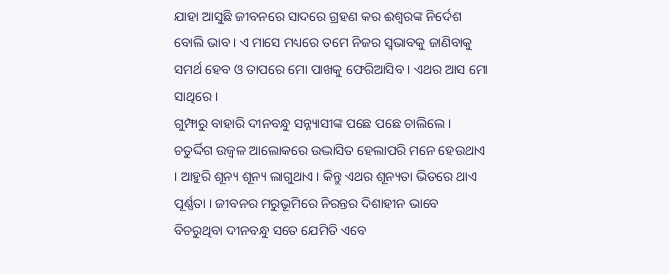ଯାହା ଆସୁଛି ଜୀବନରେ ସାଦରେ ଗ୍ରହଣ କର ଈଶ୍ୱରଙ୍କ ନିର୍ଦେଶ ବୋଲି ଭାବ । ଏ ମାସେ ମଧ୍ୟରେ ତମେ ନିଜର ସ୍ୱଭାବକୁ ଜାଣିବାକୁ ସମର୍ଥ ହେବ ଓ ତାପରେ ମୋ ପାଖକୁ ଫେରିଆସିବ । ଏଥର ଆସ ମୋ ସାଥିରେ ।
ଗୁମ୍ଫାରୁ ବାହାରି ଦୀନବନ୍ଧୁ ସନ୍ନ୍ୟାସୀଙ୍କ ପଛେ ପଛେ ଚାଲିଲେ । ଚତୁର୍ଦ୍ଦିଗ ଉଜ୍ୱଳ ଆଲୋକରେ ଉଦ୍ଭାସିତ ହେଲାପରି ମନେ ହେଉଥାଏ । ଆହୁରି ଶୂନ୍ୟ ଶୂନ୍ୟ ଲାଗୁଥାଏ । କିନ୍ତୁ ଏଥର ଶୂନ୍ୟତା ଭିତରେ ଥାଏ ପୂର୍ଣ୍ଣତା । ଜୀବନର ମରୁଭୂମିରେ ନିରନ୍ତର ଦିଶାହୀନ ଭାବେ ବିଚରୁଥିବା ଦୀନବନ୍ଧୁ ସତେ ଯେମିତି ଏବେ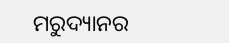ମରୁଦ୍ୟାନର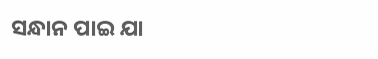ସନ୍ଧାନ ପାଇ ଯା